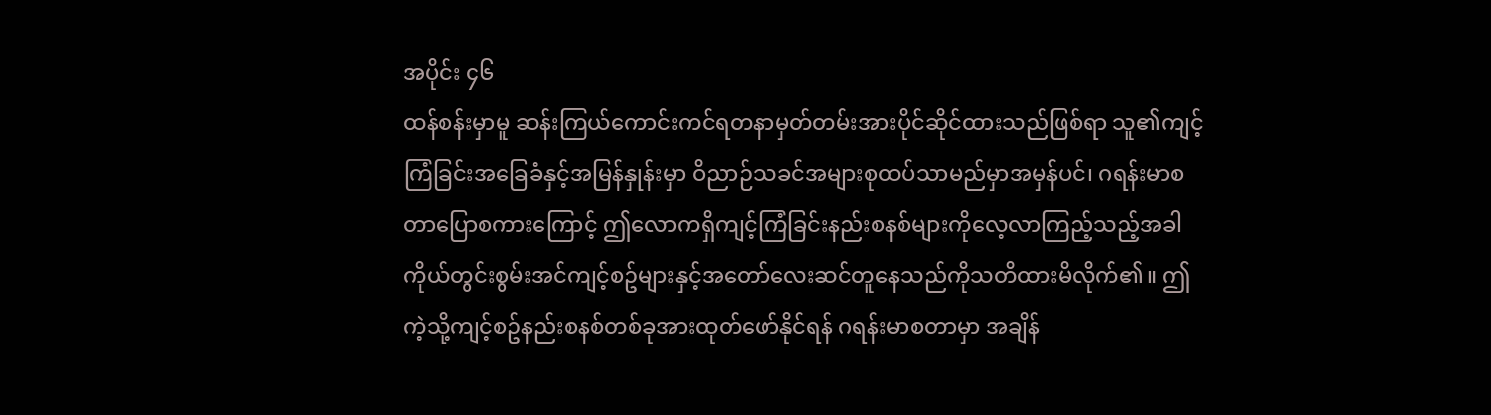အပိုင်း ၄၆
ထန်စန်းမှာမူ ဆန်းကြယ်ကောင်းကင်ရတနာမှတ်တမ်းအားပိုင်ဆိုင်ထားသည်ဖြစ်ရာ သူ၏ကျင့်ကြံခြင်းအခြေခံနှင့်အမြန်နှုန်းမှာ ဝိညာဉ်သခင်အများစုထပ်သာမည်မှာအမှန်ပင်၊ ဂရန်းမာစတာပြောစကားကြောင့် ဤလောကရှိကျင့်ကြံခြင်းနည်းစနစ်များကိုလေ့လာကြည့်သည့်အခါ ကိုယ်တွင်းစွမ်းအင်ကျင့်စဥ်များနှင့်အတော်လေးဆင်တူနေသည်ကိုသတိထားမိလိုက်၏။ ဤကဲ့သို့ကျင့်စဥ်နည်းစနစ်တစ်ခုအားထုတ်ဖော်နိုင်ရန် ဂရန်းမာစတာမှာ အချိန်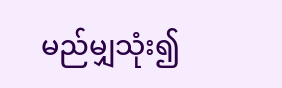မည်မျှသုံး၍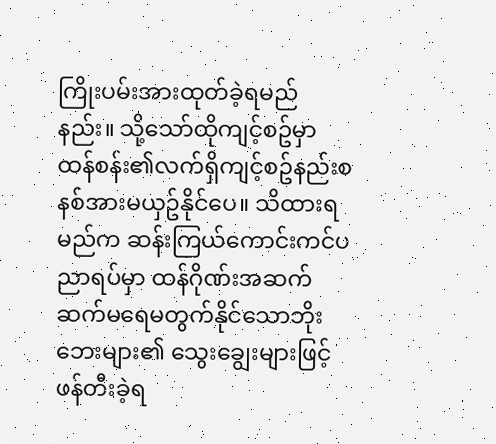ကြိုးပမ်းအားထုတ်ခဲ့ရမည်နည်း။ သို့သော်ထိုကျင့်စဥ်မှာ ထန်စန်း၏လက်ရှိကျင့်စဥ်နည်းစနစ်အားမယှဥ်နိုင်ပေ။ သိထားရမည်က ဆန်းကြယ်ကောင်းကင်ပညာရပ်မှာ ထန်ဂိုဏ်းအဆက်ဆက်မရေမတွက်နိုင်သောဘိုးဘေးများ၏ သွေးချွေးများဖြင့်ဖန်တီးခဲ့ရ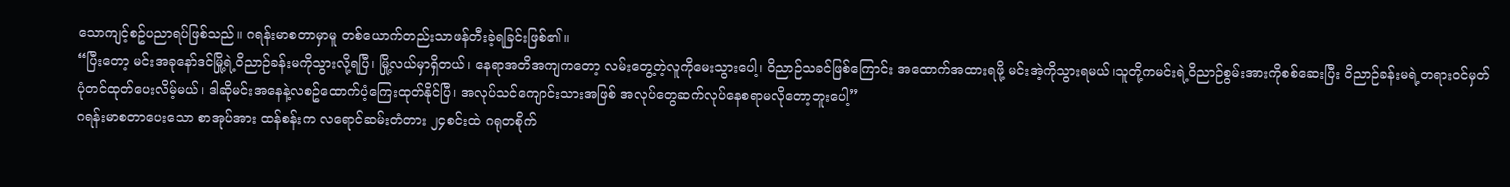သောကျင့်စဥ်ပညာရပ်ဖြစ်သည်။ ဂရန်းမာစတာမှာမူ တစ်ယောက်တည်းသာဖန်တီးခဲ့ရခြင်းဖြစ်၏။
“ပြီးတော့ မင်းအခုနော်ဒင်မြို့ရဲ့ဝိညာဉ်ခန်းမကိုသွားလို့ရပြီ၊ မြို့လယ်မှာရှိတယ်၊ နေရာအတိအကျကတော့ လမ်းတွေ့တဲ့လူကိုမေးသွားပေါ့၊ ဝိညာဉ်သခင်ဖြစ်ကြောင်း အထောက်အထားရဖို့ မင်းအဲ့ကိုသွားရမယ်၊သူတို့ကမင်းရဲ့ဝိညာဉ်စွမ်းအားကိုစစ်ဆေးပြီး ဝိညာဉ်ခန်းမရဲ့တရားဝင်မှတ်ပုံတင်ထုတ်ပေးလိမ့်မယ်၊ ဒါဆိုမင်းအနေနဲ့လစဥ်ထောက်ပံ့ကြေးထုတ်နိုင်ပြီ၊ အလုပ်သင်ကျောင်းသားအဖြစ် အလုပ်တွေဆက်လုပ်နေစရာမလိုတော့ဘူးပေါ့”
ဂရန်းမာစတာပေးသော စာအုပ်အား ထန်စန်းက လရောင်ဆမ်းတံတား ၂၄စင်းထဲ ဂရုတစိုက်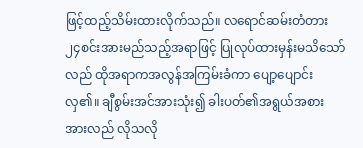ဖြင့်ထည့်သိမ်းထားလိုက်သည်။ လရောင်ဆမ်းတံတား ၂၄စင်းအားမည်သည့်အရာဖြင့် ပြုလုပ်ထားမှန်းမသိသော်လည် ထိုအရာကအလွန်အကြမ်းခံကာ ပျော့ပျောင်းလှ၏။ ချီစွမ်းအင်အားသုံး၍ ခါးပတ်၏အရွယ်အစားအားလည် လိုသလို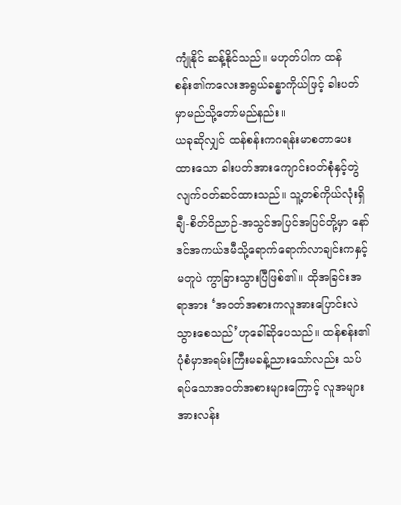ကျုံနိုင် ဆန့်နိုင်သည်။ မဟုတ်ပါက ထန်စန်း၏ကလေးအရွယ်ခန္ဓာကိုယ်ဖြင့် ခါးပတ်မှာမည်သို့တော်မည်နည်း။
ယခုဆိုလျှင် ထန်စန်းကဂရန်းမာစတာပေးထားသော ခါးပတ်အားကျောင်းဝတ်စုံနှင့်တွဲလျက်ဝတ်ဆင်ထားသည်။ သူ့တစ်ကိုယ်လုံးရှိ ချီ-စိတ်ဝိညာဉ်-အသွင်အပြင်အပြင်တို့မှာ နော်ဒင်အကယ်ဒမီသို့ရောက်ရောက်လာချင်းကနှင့်မတူပဲ ကွာခြားသွားပြီဖြစ်၏။ ထိုအခြင်းအရာအား ‘အဝတ်အစားကလူအားပြောင်းလဲသွားစေသည်’ဟုခေါ်ဆိုပေသည်။ ထန်စန်း၏ပုံစံမှာအရမ်းကြီးမခန့်ညားသော်လည်း သပ်ရပ်သောအဝတ်အစားများကြောင့် လူအများအားလန်း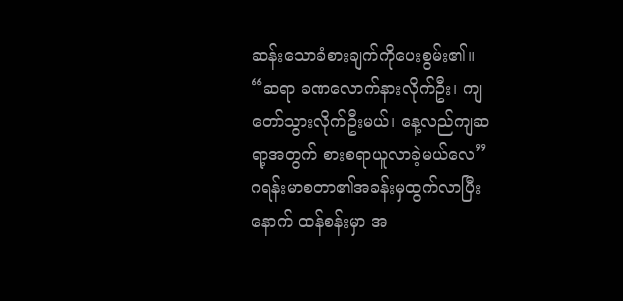ဆန်းသောခံစားချက်ကိုပေးစွမ်း၏။
“ဆရာ ခဏလောက်နားလိုက်ဦး၊ ကျတော်သွားလိုက်ဦးမယ်၊ နေ့လည်ကျဆရာ့အတွက် စားစရာယူလာခဲ့မယ်လေ”
ဂရန်းမာစတာ၏အခန်းမှထွက်လာပြီးနောက် ထန်စန်းမှာ အ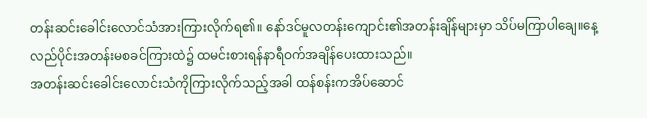တန်းဆင်းခေါင်းလောင်သံအားကြားလိုက်ရ၏။ နော်ဒင်မူလတန်းကျောင်း၏အတန်းချိန်များမှာ သိပ်မကြာပါချေ။နေ့လည်ပိုင်းအတန်းမစခင်ကြားထဲ၌ ထမင်းစားရန်နာရီဝက်အချိန်ပေးထားသည်။
အတန်းဆင်းခေါင်းလောင်းသံကိုကြားလိုက်သည့်အခါ ထန်စန်းကအိပ်ဆောင်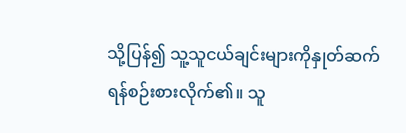သို့ပြန်၍ သူ့သူငယ်ချင်းများကိုနှုတ်ဆက်ရန်စဉ်းစားလိုက်၏။ သူ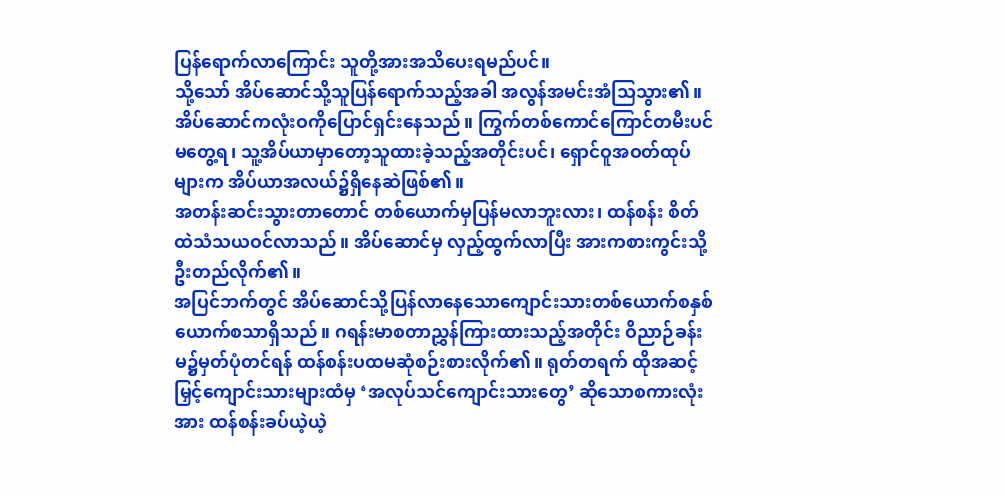ပြန်ရောက်လာကြောင်း သူတို့အားအသိပေးရမည်ပင်။
သို့သော် အိပ်ဆောင်သို့သူပြန်ရောက်သည့်အခါ အလွန်အမင်းအံသြသွား၏။ အိပ်ဆောင်ကလုံးဝကိုပြောင်ရှင်းနေသည်။ ကြွက်တစ်ကောင်ကြောင်တမီးပင်မတွေ့ရ၊ သူ့အိပ်ယာမှာတော့သူထားခဲ့သည့်အတိုင်းပင်၊ ရှောင်ဝူအဝတ်ထုပ်များက အိပ်ယာအလယ်၌ရှိနေဆဲဖြစ်၏။
အတန်းဆင်းသွားတာတောင် တစ်ယောက်မှပြန်မလာဘူးလား၊ ထန်စန်း စိတ်ထဲသံသယဝင်လာသည်။ အိပ်ဆောင်မှ လှည့်ထွက်လာပြီး အားကစားကွင်းသို့ ဦးတည်လိုက်၏။
အပြင်ဘက်တွင် အိပ်ဆောင်သို့ပြန်လာနေသောကျောင်းသားတစ်ယောက်စနှစ်ယောက်စသာရှိသည်။ ဂရန်းမာစတာညွှန်ကြားထားသည့်အတိုင်း ဝိညာဉ်ခန်းမ၌မှတ်ပုံတင်ရန် ထန်စန်းပထမဆုံစဉ်းစားလိုက်၏။ ရုတ်တရက် ထိုအဆင့်မြှင့်ကျောင်းသားများထံမှ ‘အလုပ်သင်ကျောင်းသားတွေ’ ဆိုသောစကားလုံးအား ထန်စန်းခပ်ယဲ့ယဲ့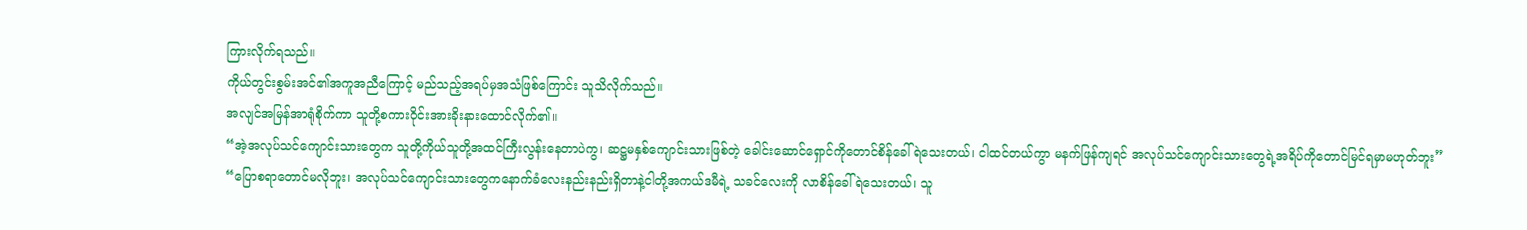ကြားလိုက်ရသည်။
ကိုယ်တွင်းစွမ်းအင်၏အကူအညီကြောင့် မည်သည့်အရပ်မှအသံဖြစ်ကြောင်း သူသိလိုက်သည်။
အလျင်အမြန်အာရုံစိုက်ကာ သူတို့စကားဝိုင်းအားခိုးနားထောင်လိုက်၏။
“အဲ့အလုပ်သင်ကျောင်းသားတွေက သူတို့ကိုယ်သူတို့အထင်ကြီးလွန်းနေတာပဲကွ၊ ဆဋ္ဌမနှစ်ကျောင်းသားဖြစ်တဲ့ ခေါင်းဆောင်ရှောင်ကိုတောင်စိန်ခေါ်ရဲသေးတယ်၊ ငါထင်တယ်ကွာ မနက်ဖြန်ကျရင် အလုပ်သင်ကျောင်းသားတွေရဲ့အရိပ်ကိုတောင်မြင်ရမှာမဟုတ်ဘူး”
“ပြောစရာတောင်မလိုဘူး၊ အလုပ်သင်ကျောင်းသားတွေကနောက်ခံလေးနည်းနည်းရှိတာနဲ့ငါတို့အကယ်ဒမီရဲ့ သခင်လေးကို လာစိန်ခေါ်ရဲသေးတယ်၊ သူ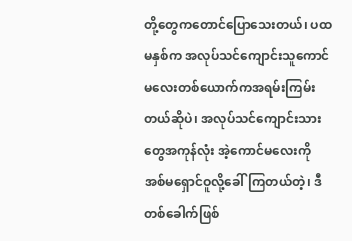တို့တွေကတောင်ပြောသေးတယ်၊ ပထမနှစ်က အလုပ်သင်ကျောင်းသူကောင်မလေးတစ်ယောက်ကအရမ်းကြမ်းတယ်ဆိုပဲ၊ အလုပ်သင်ကျောင်းသားတွေအကုန်လုံး အဲ့ကောင်မလေးကို အစ်မရှောင်ဝူလို့ခေါ်ကြတယ်တဲ့၊ ဒီတစ်ခေါက်ဖြစ်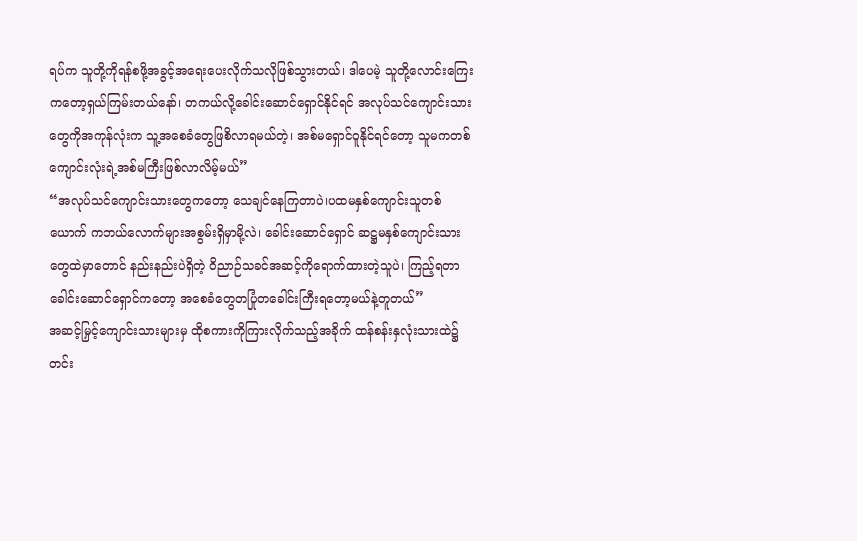ရပ်က သူတို့ကိုရန်စဖို့အခွင့်အရေးပေးလိုက်သလိုဖြစ်သွားတယ်၊ ဒါပေမဲ့ သူတို့လောင်းကြေးကတော့ရှယ်ကြမ်းတယ်နော်၊ တကယ်လို့ခေါင်းဆောင်ရှောင်နိုင်ရင် အလုပ်သင်ကျောင်းသားတွေကိုအကုန်လုံးက သူ့အစေခံတွေဖြစိလာရမယ်တဲ့၊ အစ်မရှောင်ဝူနိုင်ရင်တော့ သူမကတစ်ကျောင်းလုံးရဲ့အစ်မကြီးဖြစ်လာလိမ့်မယ်”
“အလုပ်သင်ကျောင်းသားတွေကတော့ သေချင်နေကြတာပဲ၊ပထမနှစ်ကျောင်းသူတစ်ယောက် ကဘယ်လောက်များအစွမ်းရှိမှာမို့လဲ၊ ခေါင်းဆောင်ရှောင် ဆဋ္ဌမနှစ်ကျောင်းသားတွေထဲမှာတောင် နည်းနည်းပဲရှိတဲ့ ဝိညာဉ်သခင်အဆင့်ကိုရောက်ထားတဲ့သူပဲ၊ ကြည့်ရတာခေါင်းဆောင်ရှောင်ကတော့ အစေခံတွေတပြုံတခေါင်းကြီးရတော့မယ်နဲ့တူတယ်”
အဆင့်မြှင့်ကျောင်းသားများမှ ထိုစကားကိုကြားလိုက်သည့်အခိုက် ထန်စန်းနှလုံးသားထဲ၌တင်း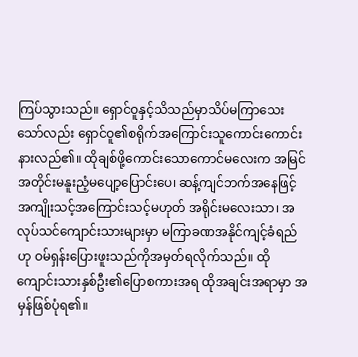ကြပ်သွားသည်။ ရှောင်ဝူနှင့်သိသည်မှာသိပ်မကြာသေးသော်လည်း ရှောင်ဝူ၏စရိုက်အကြောင်းသူကောင်းကောင်းနားလည်၏။ ထိုချစ်ဖို့ကောင်းသောကောင်မလေးက အမြင်အတိုင်းမနူးညံ့မပျော့ပြောင်းပေ၊ ဆန့်ကျင်ဘက်အနေဖြင့် အကျိုးသင့်အကြောင်းသင့်မဟုတ် အရိုင်းမလေးသာ၊ အလုပ်သင်ကျောင်းသားများမှာ မကြာခဏအနိုင်ကျင့်ခံရည်ဟု ဝမ်ရှန်းပြေားဖူးသည်ကိုအမှတ်ရလိုက်သည်။ ထိုကျောင်းသားနှစ်ဦး၏ပြောစကားအရ ထိုအချင်းအရာမှာ အမှန်ဖြစ်ပုံရ၏။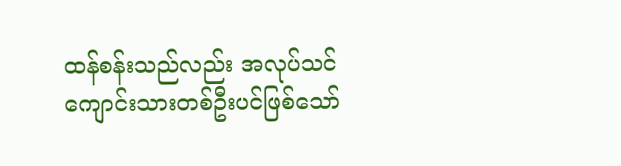ထန်စန်းသည်လည်း အလုပ်သင်ကျောင်းသားတစ်ဦးပင်ဖြစ်သော်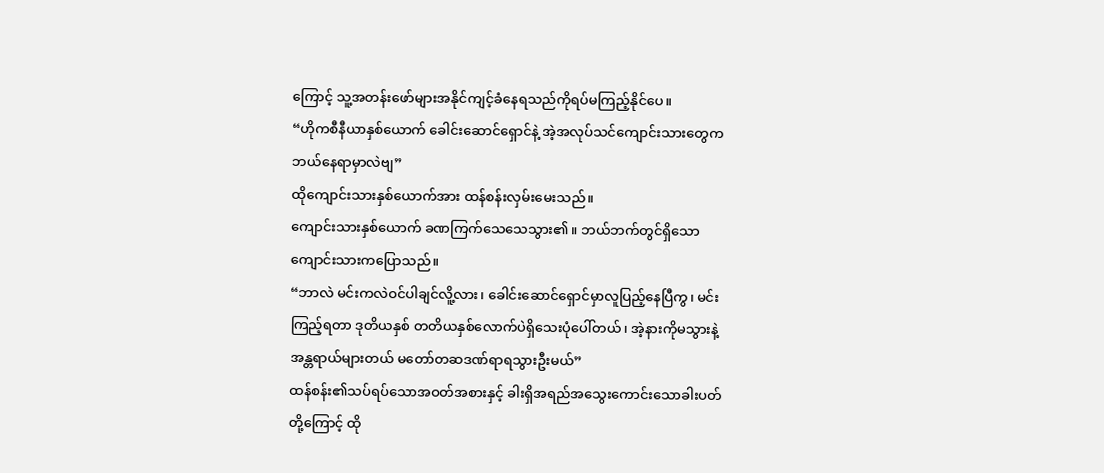ကြောင့် သူ့အတန်းဖော်များအနိုင်ကျင့်ခံနေရသည်ကိုရပ်မကြည့်နိုင်ပေ။
“ဟိုကစီနီယာနှစ်ယောက် ခေါင်းဆောင်ရှောင်နဲ့ အဲ့အလုပ်သင်ကျောင်းသားတွေကဘယ်နေရာမှာလဲဗျ”
ထိုကျောင်းသားနှစ်ယောက်အား ထန်စန်းလှမ်းမေးသည်။
ကျောင်းသားနှစ်ယောက် ခဏကြက်သေသေသွား၏။ ဘယ်ဘက်တွင်ရှိသောကျောင်းသားကပြောသည်။
“ဘာလဲ မင်းကလဲဝင်ပါချင်လိူ့လား၊ ခေါင်းဆောင်ရှောင်မှာလူပြည့်နေပြီကွ၊ မင်းကြည့်ရတာ ဒုတိယနှစ် တတိယနှစ်လောက်ပဲရှိသေးပုံပေါ်တယ်၊ အဲ့နားကိုမသွားနဲ့ အန္တရာယ်များတယ် မတော်တဆဒဏ်ရာရသွားဦးမယ်”
ထန်စန်း၏သပ်ရပ်သောအဝတ်အစားနှင့် ခါးရှိအရည်အသွေးကောင်းသောခါးပတ်တို့ကြောင့် ထို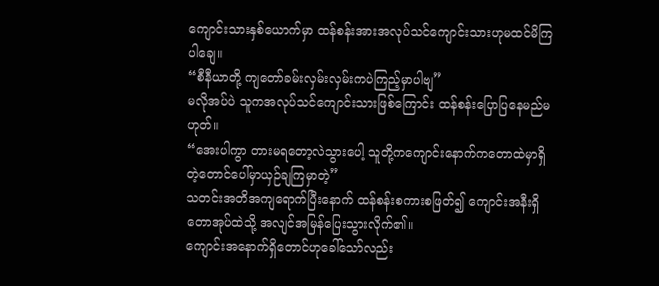ကျောင်းသားနှစ်ယောက်မှာ ထန်စန်းအားအလုပ်သင်ကျောင်းသားဟုမထင်မိကြပါချေ။
“စီနီယာတို့ ကျတော်ခမ်းလှမ်းလှမ်းကပဲကြည့်မှာပါဗျ”
မလိုအပ်ပဲ သူကအလုပ်သင်ကျောင်းသားဖြစ်ကြောင်း ထန်စန်းပြောပြနေမည်မဟုတ်။
“အေးပါကွာ တားမရတော့လဲသွားပေါ့ သူတို့ကကျောင်းနောက်ကတောထဲမှာရှိတဲ့တောင်ပေါ်မှာယှဉ်ချကြမှာတဲ့”
သတင်းအတိအကျရောက်ပြီးနောက် ထန်စန်းစကားစဖြတ်၍ ကျောင်းအနီးရှိတောအုပ်ထဲသို့ အလျင်အမြန်ပြေးသွားလိုက်၏။
ကျောင်းအနောက်ရှိတောင်ဟုခေါ်သော်လည်း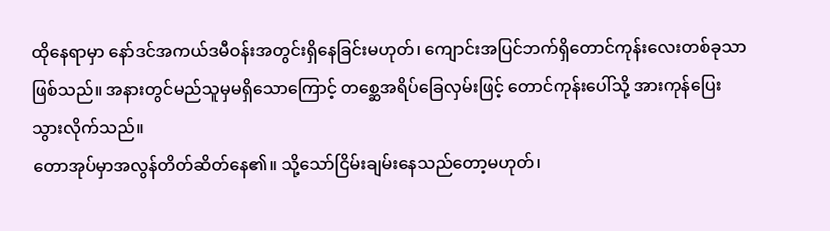ထိုနေရာမှာ နော်ဒင်အကယ်ဒမီဝန်းအတွင်းရှိနေခြင်းမဟုတ်၊ ကျောင်းအပြင်ဘက်ရှိတောင်ကုန်းလေးတစ်ခုသာဖြစ်သည်။ အနားတွင်မည်သူမှမရှိသောကြောင့် တစ္ဆေအရိပ်ခြေလှမ်းဖြင့် တောင်ကုန်းပေါ်သို့ အားကုန်ပြေးသွားလိုက်သည်။
တောအုပ်မှာအလွန်တိတ်ဆိတ်နေ၏။ သို့သော်ငြိမ်းချမ်းနေသည်တော့မဟုတ်၊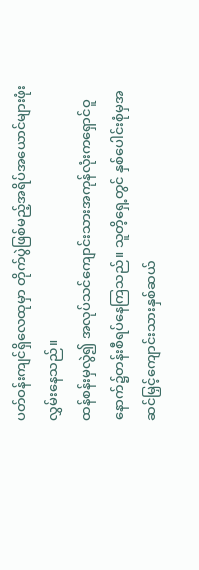ပတ်ဝန်းကျင်ရှိလေထုမှာ တိုက်ပွဲဖြစ်မည့်အရိပ်အယောင်များဖုံးလွှမ်းနေသည်။
ထန်စန်းမှလွဲ၍ အလုပ်သင်ကျောင်းသားအကုန်လုံးကရှောင်ဝူနောက်၌တန်းစီရပ်နေကြသည်။ သူတိ့ရှေ့တွင် နှစ်ပေါင်းစုံမှအဆင်မြှင့်ကျောင်းသားနှစ်ဆယ်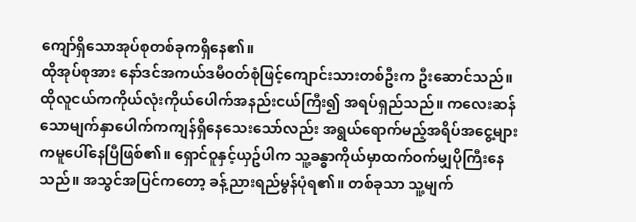ကျော်ရှိသောအုပ်စုတစ်ခုကရှိနေ၏။
ထိုအုပ်စုအား နော်ဒင်အကယ်ဒမီဝတ်စုံဖြင့်ကျောင်းသားတစ်ဦးက ဦးဆောင်သည်။ ထိုလူငယ်ကကိုယ်လုံးကိုယ်ပေါက်အနည်းငယ်ကြီး၍ အရပ်ရှည်သည်။ ကလေးဆန်သောမျက်နှာပေါက်ကကျန်ရှိနေသေးသော်လည်း အရွယ်ရောက်မည့်အရိပ်အငွေ့များကမူပေါ်နေပြီဖြစ်၏။ ရှောင်ဝူနှင့်ယှဥ်ပါက သူ့ခန္ဓာကိုယ်မှာထက်ဝက်မျှပိုကြီးနေသည်။ အသွင်အပြင်ကတော့ ခန့်ညားရည်မွန်ပုံရ၏။ တစ်ခုသာ သူ့မျက်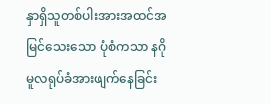နှာရှိသူတစ်ပါးအားအထင်အမြင်သေးသော ပုံစံကသာ နဂိုမူလရုပ်ခံအားဖျက်နေခြင်း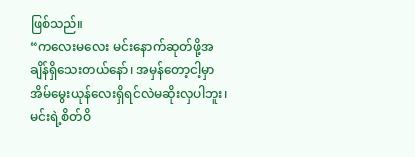ဖြစ်သည်။
“ကလေးမလေး မင်းနောက်ဆုတ်ဖို့အချိန်ရှိသေးတယ်နော်၊ အမှန်တော့ငါ့မှာအိမ်မွေးယုန်လေးရှိရင်လဲမဆိုးလှပါဘူး၊ မင်းရဲ့စိတ်ဝိ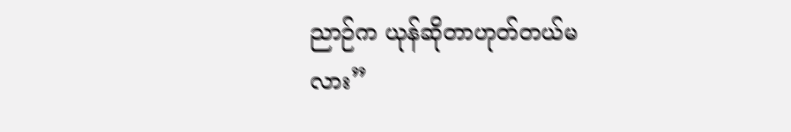ညာဉ်က ယုန်ဆိုတာဟုတ်တယ်မလား”